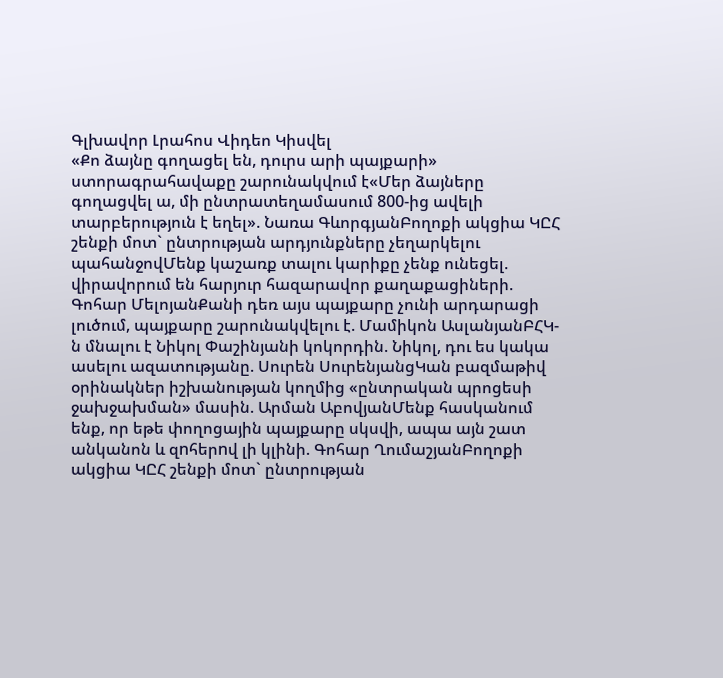Գլխավոր Լրահոս Վիդեո Կիսվել
«Քո ձայնը գողացել են, դուրս արի պայքարի» ստորագրահավաքը շարունակվում է«Մեր ձայները գողացվել ա, մի ընտրատեղամասում 800-ից ավելի տարբերություն է եղել». Նառա ԳևորգյանԲողոքի ակցիա ԿԸՀ շենքի մոտ` ընտրության արդյունքները չեղարկելու պահանջովՄենք կաշառք տալու կարիքը չենք ունեցել. վիրավորում են հարյուր հազարավոր քաղաքացիների. Գոհար ՄելոյանՔանի դեռ այս պայքարը չունի արդարացի լուծում, պայքարը շարունակվելու է. Մամիկոն ԱսլանյանԲՀԿ-ն մնալու է Նիկոլ Փաշինյանի կոկորդին. Նիկոլ, դու ես կակա ասելու ազատությանը. Սուրեն ՍուրենյանցԿան բազմաթիվ օրինակներ իշխանության կողմից «ընտրական պրոցեսի ջախջախման» մասին. Արման ԱբովյանՄենք հասկանում ենք, որ եթե փողոցային պայքարը սկսվի, ապա այն շատ անկանոն և զnհերnվ լի կլինի. Գոհար ՂումաշյանԲողոքի ակցիա ԿԸՀ շենքի մոտ` ընտրության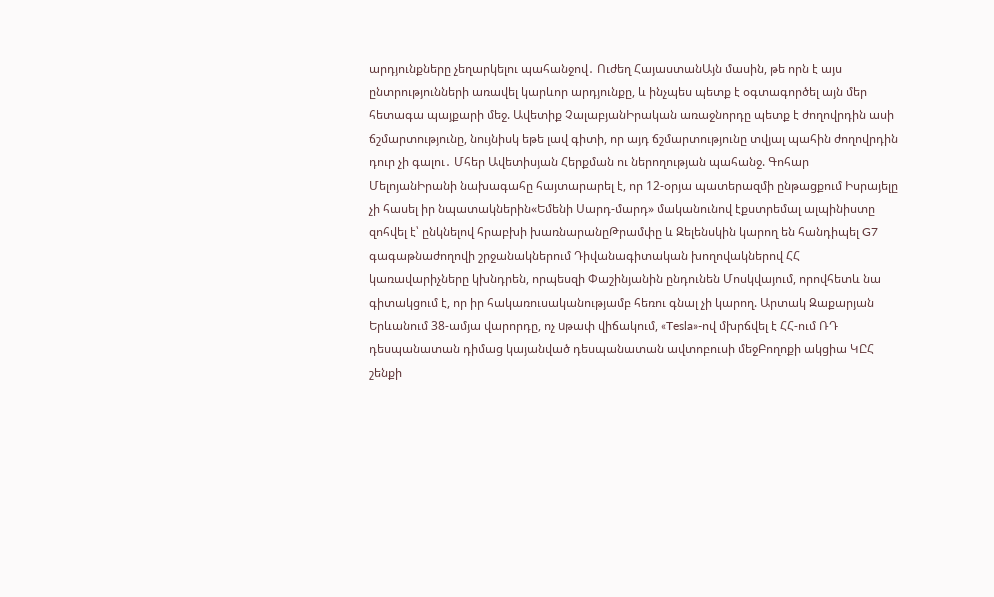արդյունքները չեղարկելու պահանջով․ Ուժեղ ՀայաստանԱյն մասին, թե որն է այս ընտրությունների առավել կարևոր արդյունքը, և ինչպես պետք է օգտագործել այն մեր հետագա պայքարի մեջ. Ավետիք ՉալաբյանԻրական առաջնորդը պետք է ժողովրդին ասի ճշմարտությունը, նույնիսկ եթե լավ գիտի, որ այդ ճշմարտությունը տվյալ պահին ժողովրդին դուր չի գալու․ Մհեր Ավետիսյան Հերքման ու ներողության պահանջ. Գոհար ՄելոյանԻրանի նախագահը հայտարարել է, որ 12-օրյա պատերազմի ընթացքում Իսրայելը չի հասել իր նպատակներին«Եմենի Սարդ-մարդ» մականունով էքստրեմալ ալպինիստը զոհվել է՝ ընկնելով հրաբխի խառնարանըԹրամփը և Զելենսկին կարող են հանդիպել G7 գագաթնաժողովի շրջանակներում Դիվանագիտական խողովակներով ՀՀ կառավարիչները կխնդրեն, որպեսզի Փաշինյանին ընդունեն Մոսկվայում, որովհետև նա գիտակցում է, որ իր հակառուսականությամբ հեռու գնալ չի կարող. Արտակ Զաքարյան Երևանում 38-ամյա վարորդը, ոչ uթափ վիճակում, «Tesla»-ով մխրճվել է ՀՀ-ում ՌԴ դեսպանատան դիմաց կայանված դեսպանատան ավտոբուսի մեջԲողոքի ակցիա ԿԸՀ շենքի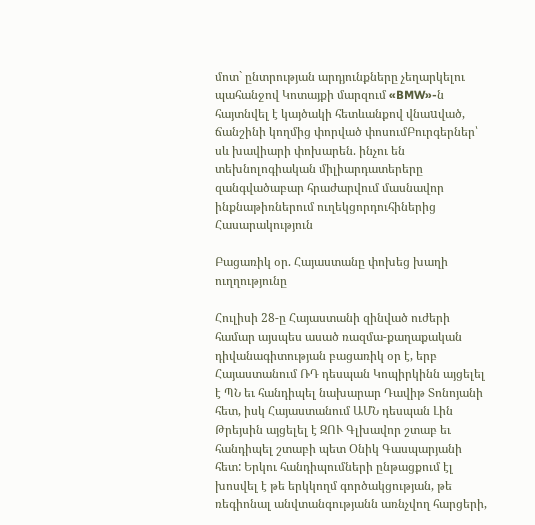մոտ` ընտրության արդյունքները չեղարկելու պահանջով Կոտայքի մարզում «BMW»-ն հայտնվել է կայծակի հետևանքով վնաuված, ճանշինի կողմից փորված փոսումԲուրգերներ՝ սև խավիարի փոխարեն. ինչու են տեխնոլոգիական միլիարդատերերը զանգվածաբար հրաժարվում մասնավոր ինքնաթիռներում ուղեկցորդուհիներից
Հասարակություն

Բացառիկ օր. Հայաստանը փոխեց խաղի ուղղությունը

Հուլիսի 28-ը Հայաստանի զինված ուժերի համար այսպես ասած ռազմա-քաղաքական դիվանագիտության բացառիկ օր է, երբ Հայաստանում ՌԴ դեսպան Կոպիրկինն այցելել է ՊՆ եւ հանդիպել նախարար Դավիթ Տոնոյանի հետ, իսկ Հայաստանում ԱՄՆ դեսպան Լին Թրեյսին այցելել է ԶՈՒ Գլխավոր շտաբ եւ հանդիպել շտաբի պետ Օնիկ Գասպարյանի հետ: Երկու հանդիպումների ընթացքում էլ խոսվել է թե երկկողմ գործակցության, թե ռեգիոնալ անվտանգությանն առնչվող հարցերի,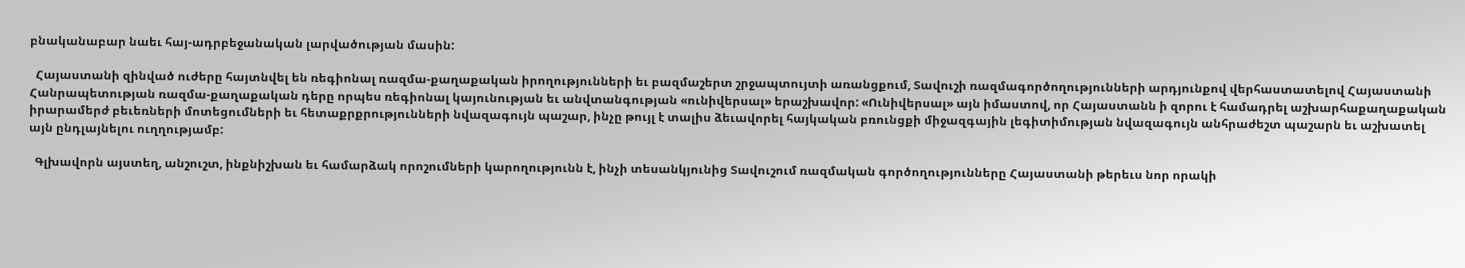բնականաբար նաեւ հայ-ադրբեջանական լարվածության մասին:

  Հայաստանի զինված ուժերը հայտնվել են ռեգիոնալ ռազմա-քաղաքական իրողությունների եւ բազմաշերտ շրջապտույտի առանցքում, Տավուշի ռազմագործողությունների արդյունքով վերհաստատելով Հայաստանի Հանրապետության ռազմա-քաղաքական դերը որպես ռեգիոնալ կայունության եւ անվտանգության «ունիվերսալ» երաշխավոր: «Ունիվերսալ» այն իմաստով, որ Հայաստանն ի զորու է համադրել աշխարհաքաղաքական իրարամերժ բեւեռների մոտեցումների եւ հետաքրքրությունների նվազագույն պաշար, ինչը թույլ է տալիս ձեւավորել հայկական բռունցքի միջազգային լեգիտիմության նվազագույն անհրաժեշտ պաշարն եւ աշխատել այն ընդլայնելու ուղղությամբ:

  Գլխավորն այստեղ, անշուշտ, ինքնիշխան եւ համարձակ որոշումների կարողությունն է, ինչի տեսանկյունից Տավուշում ռազմական գործողությունները Հայաստանի թերեւս նոր որակի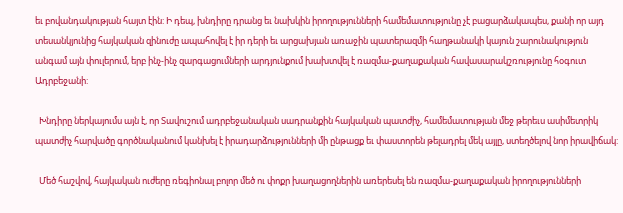եւ բովանդակության հայտ էին: Ի դեպ, խնդիրը դրանց եւ նախկին իրողությունների համեմատությունը չէ բացարձակապես, քանի որ այդ տեսանկյունից հայկական զինուժը ապահովել է իր դերի եւ արցախյան առաջին պատերազմի հաղթանակի կայուն շարունակություն անգամ այն փուլերում, երբ ինչ-ինչ զարգացումների արդյունքում խախտվել է ռազմա-քաղաքական հավասարակշռությունը հօգուտ Ադրբեջանի:

  Խնդիրը ներկայումս այն է, որ Տավուշում ադրբեջանական սադրանքին հայկական պատժիչ, համեմատության մեջ թերեւս ասիմետրիկ պատժիչ հարվածը գործնականում կանխել է իրադարձությունների մի ընթացք եւ փաստորեն թելադրել մեկ այլը, ստեղծելով նոր իրավիճակ:

  Մեծ հաշվով, հայկական ուժերը ռեգիոնալ բոլոր մեծ ու փոքր խաղացողներին առերեսել են ռազմա-քաղաքական իրողությունների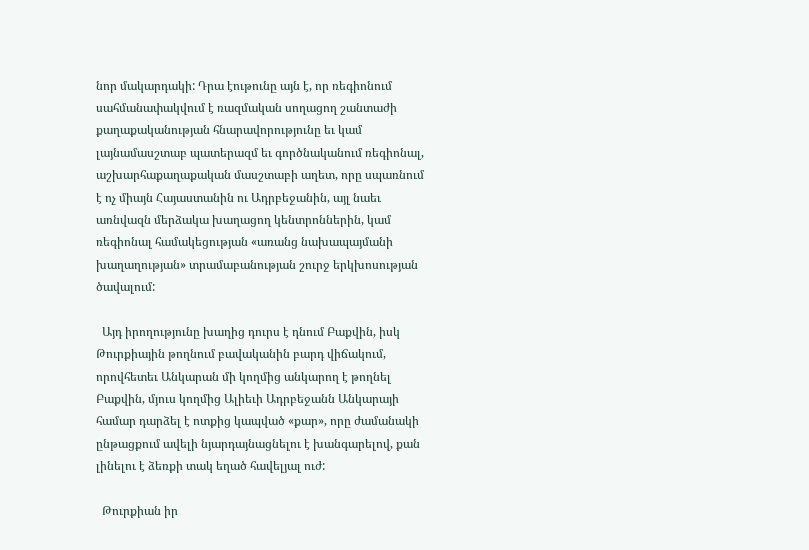նոր մակարդակի: Դրա էութունը այն է, որ ռեգիոնում սահմանափակվում է ռազմական սողացող շանտաժի քաղաքականության հնարավորությունը եւ կամ լայնամասշտաբ պատերազմ եւ գործնականում ռեգիոնալ, աշխարհաքաղաքական մասշտաբի աղետ, որը սպառնում է ոչ միայն Հայաստանին ու Ադրբեջանին, այլ նաեւ առնվազն մերձակա խաղացող կենտրոններին, կամ ռեգիոնալ համակեցության «առանց նախապայմանի խաղաղության» տրամաբանության շուրջ երկխոսության ծավալում:

  Այդ իրողությունը խաղից դուրս է դնում Բաքվին, իսկ Թուրքիային թողնում բավականին բարդ վիճակում, որովհետեւ Անկարան մի կողմից անկարող է թողնել Բաքվին, մյուս կողմից Ալիեւի Ադրբեջանն Անկարայի համար դարձել է ոտքից կապված «քար», որը ժամանակի ընթացքում ավելի նյարդայնացնելու է խանգարելով, քան լինելու է ձեռքի տակ եղած հավելյալ ուժ:

  Թուրքիան իր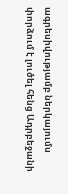ագրեսիվությամբ ներկայումս փորձում է լուծել հենց Ադրբեջանի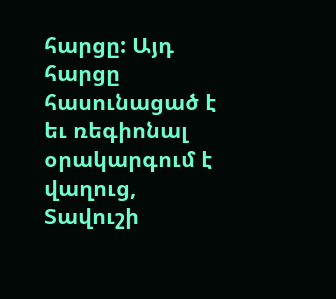հարցը: Այդ հարցը հասունացած է եւ ռեգիոնալ օրակարգում է վաղուց, Տավուշի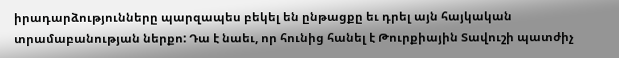իրադարձությունները պարզապես բեկել են ընթացքը եւ դրել այն հայկական տրամաբանության ներքո: Դա է նաեւ, որ հունից հանել է Թուրքիային Տավուշի պատժիչ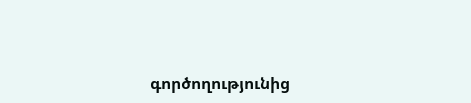գործողությունից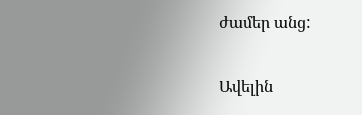ժամեր անց:

Ավելին